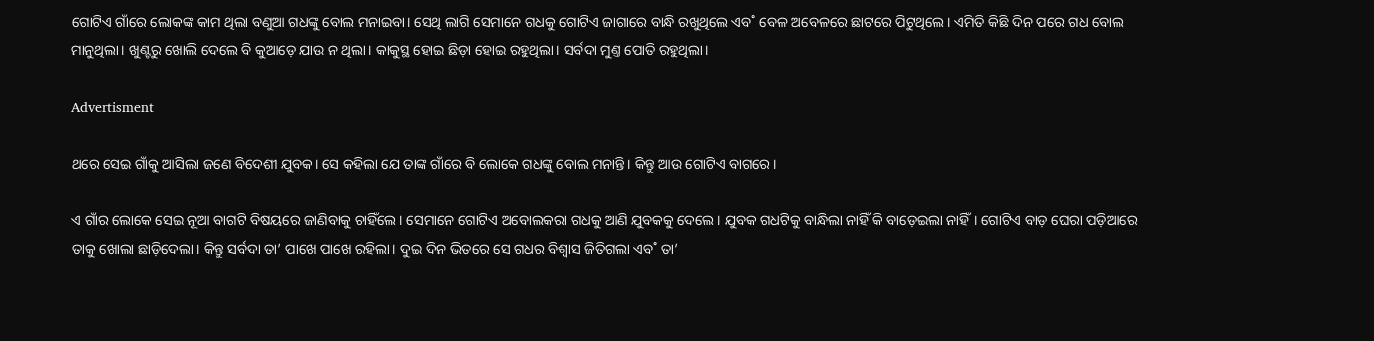ଗୋଟିଏ ଗାଁରେ ଲୋକଙ୍କ କାମ ଥିଲା ବଣୁଆ ଗଧଙ୍କୁ ବୋଲ ମନାଇବା। ସେଥି ଲାଗି ସେମାନେ ଗଧକୁ ଗୋଟିଏ ଜାଗାରେ ବାନ୍ଧି ରଖୁଥିଲେ ଏବ˚ ବେଳ ଅବେଳରେ ଛାଟରେ ପିଟୁଥିଲେ। ଏମିତି କିଛି ଦିନ ପରେ ଗଧ ବୋଲ ମାନୁଥିଲା। ଖୁଣ୍ଟରୁ ଖୋଲି ଦେଲେ ବି କୁଆଡ଼େ ଯାଉ ନ ଥିଲା। କାକୁସ୍ଥ ହୋଇ ଛିଡ଼ା ହୋଇ ରହୁଥିଲା। ସର୍ବଦା ମୁଣ୍ତ ପୋତି ରହୁଥିଲା।

Advertisment

ଥରେ ସେଇ ଗାଁକୁ ଆସିଲା ଜଣେ ବିଦେଶୀ ଯୁବକ। ସେ କହିଲା ଯେ ତାଙ୍କ ଗାଁରେ ବି ଲୋକେ ଗଧଙ୍କୁ ବୋଲ ମନାନ୍ତି। କିନ୍ତୁ ଆଉ ଗୋଟିଏ ବାଗରେ।

ଏ ଗାଁର ଲୋକେ ସେଇ ନୂଆ ବାଗଟି ବିଷୟରେ ଜାଣିବାକୁ ଚାହିଁଲେ। ସେମାନେ ଗୋଟିଏ ଅବୋଲକରା ଗଧକୁ ଆଣି ଯୁବକକୁ ଦେଲେ। ଯୁବକ ଗଧଟିକୁ ବାନ୍ଧିଲା ନାହିଁ କି ବାଡ଼େଇଲା ନାହିଁ। ଗୋଟିଏ ବାଡ଼ ଘେରା ପଡ଼ିଆରେ ତାକୁ ଖୋଲା ଛାଡ଼ିଦେଲା। କିନ୍ତୁ ସର୍ବଦା ତା’ ପାଖେ ପାଖେ ରହିଲା। ଦୁଇ ଦିନ ଭିତରେ ସେ ଗଧର ବିଶ୍ବାସ ଜିତିଗଲା ଏବ˚ ତା’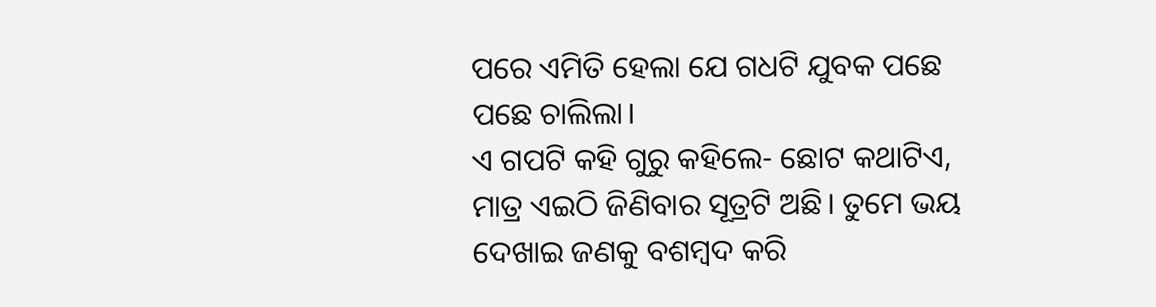ପରେ ଏମିତି ହେଲା ଯେ ଗଧଟି ଯୁବକ ପଛେ ପଛେ ଚାଲିଲା।
ଏ ଗପଟି କହି ଗୁରୁ କହିଲେ- ଛୋଟ କଥାଟିଏ, ମାତ୍ର ଏଇଠି ଜିଣିବାର ସୂତ୍ରଟି ଅଛି। ତୁମେ ଭୟ ଦେଖାଇ ଜଣକୁ ବଶମ୍ବଦ କରି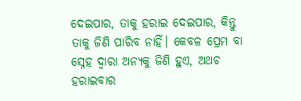ଦେଇପାର, ତାକୁ ହରାଇ ଦେଇପାର, କିନ୍ତୁ ତାକୁ ଜିଣି ପାରିବ ନାହିଁ। କେବଳ ପ୍ରେମ ବା ସ୍ନେହ ଦ୍ବାରା ଅନ୍ୟକୁ ଜିଣି ହୁଏ, ଅଥଚ ହରାଇବାର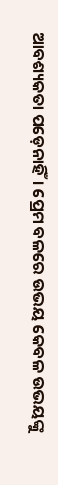ଆବଶ୍ୟକତା ପଡ଼େନାହିଁ। ପ୍ରେମ ବଳରେ ଉଭୟ କେବଳ ଉଭୟଙ୍କୁ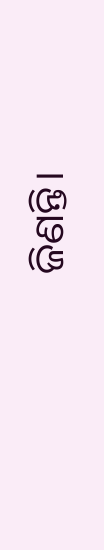ଜିଣନ୍ତି।